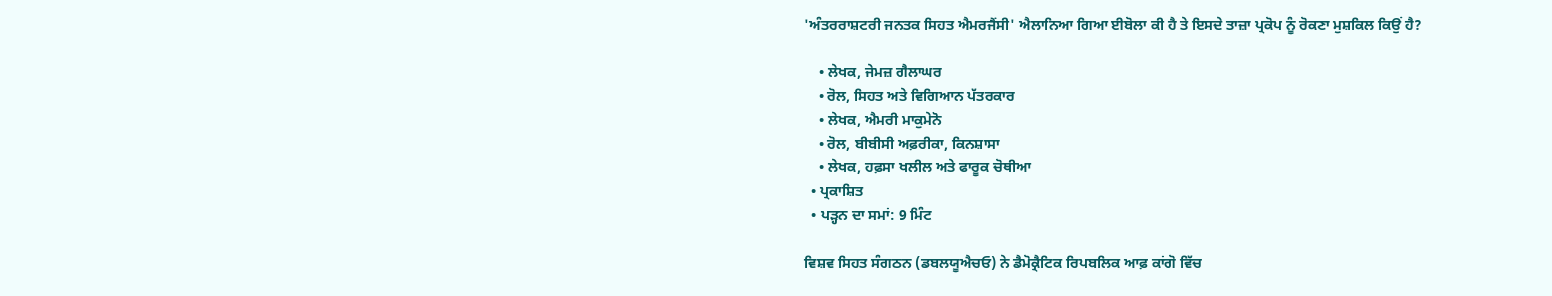'ਅੰਤਰਰਾਸ਼ਟਰੀ ਜਨਤਕ ਸਿਹਤ ਐਮਰਜੈਂਸੀ' ਐਲਾਨਿਆ ਗਿਆ ਈਬੋਲਾ ਕੀ ਹੈ ਤੇ ਇਸਦੇ ਤਾਜ਼ਾ ਪ੍ਰਕੋਪ ਨੂੰ ਰੋਕਣਾ ਮੁਸ਼ਕਿਲ ਕਿਉਂ ਹੈ?

    • ਲੇਖਕ, ਜੇਮਜ਼ ਗੈਲਾਘਰ
    • ਰੋਲ, ਸਿਹਤ ਅਤੇ ਵਿਗਿਆਨ ਪੱਤਰਕਾਰ
    • ਲੇਖਕ, ਐਮਰੀ ਮਾਕੁਮੇਨੋ
    • ਰੋਲ, ਬੀਬੀਸੀ ਅਫ਼ਰੀਕਾ, ਕਿਨਸ਼ਾਸਾ
    • ਲੇਖਕ, ਹਫ਼ਸਾ ਖਲੀਲ ਅਤੇ ਫਾਰੂਕ ਚੋਥੀਆ
  • ਪ੍ਰਕਾਸ਼ਿਤ
  • ਪੜ੍ਹਨ ਦਾ ਸਮਾਂ: 9 ਮਿੰਟ

ਵਿਸ਼ਵ ਸਿਹਤ ਸੰਗਠਨ (ਡਬਲਯੂਐਚਓ) ਨੇ ਡੈਮੋਕ੍ਰੈਟਿਕ ਰਿਪਬਲਿਕ ਆਫ਼ ਕਾਂਗੋ ਵਿੱਚ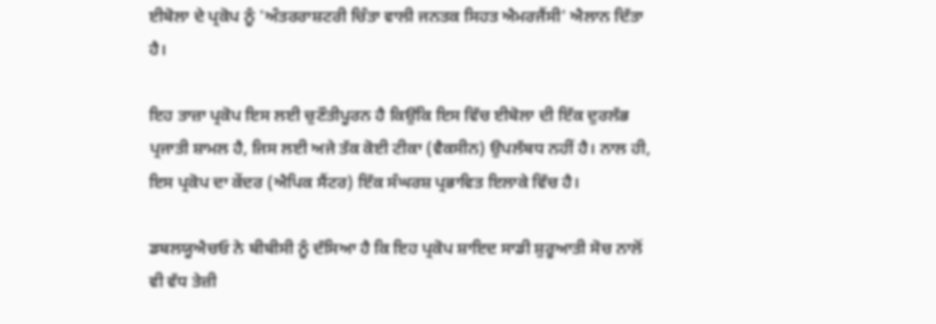ਈਬੋਲਾ ਦੇ ਪ੍ਰਕੋਪ ਨੂੰ 'ਅੰਤਰਰਾਸ਼ਟਰੀ ਚਿੰਤਾ ਵਾਲੀ ਜਨਤਕ ਸਿਹਤ ਐਮਰਜੈਂਸੀ' ਐਲਾਨ ਦਿੱਤਾ ਹੈ।

ਇਹ ਤਾਜ਼ਾ ਪ੍ਰਕੋਪ ਇਸ ਲਈ ਚੁਣੌਤੀਪੂਰਨ ਹੈ ਕਿਉਂਕਿ ਇਸ ਵਿੱਚ ਈਬੋਲਾ ਦੀ ਇੱਕ ਦੁਰਲੱਭ ਪ੍ਰਜਾਤੀ ਸ਼ਾਮਲ ਹੈ, ਜਿਸ ਲਈ ਅਜੇ ਤੱਕ ਕੋਈ ਟੀਕਾ (ਵੈਕਸੀਨ) ਉਪਲੱਬਧ ਨਹੀਂ ਹੈ। ਨਾਲ ਹੀ, ਇਸ ਪ੍ਰਕੋਪ ਦਾ ਕੇਂਦਰ (ਐਪਿਕ ਸੈਂਟਰ) ਇੱਕ ਸੰਘਰਸ਼ ਪ੍ਰਭਾਵਿਤ ਇਲਾਕੇ ਵਿੱਚ ਹੈ।

ਡਬਲਯੂਐਚਓ ਨੇ ਬੀਬੀਸੀ ਨੂੰ ਦੱਸਿਆ ਹੈ ਕਿ ਇਹ ਪ੍ਰਕੋਪ ਸ਼ਾਇਦ ਸਾਡੀ ਸ਼ੁਰੂਆਤੀ ਸੋਚ ਨਾਲੋਂ ਵੀ ਵੱਧ ਤੇਜ਼ੀ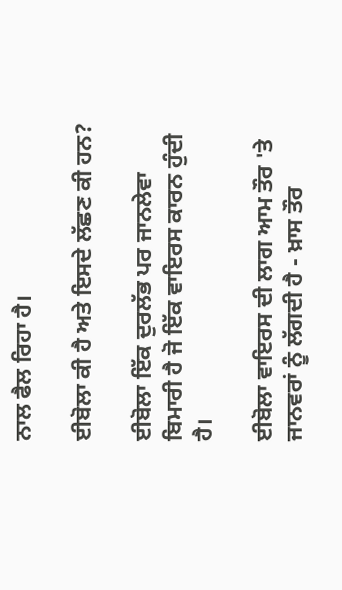ਨਾਲ ਫੈਲ ਰਿਹਾ ਹੈ।

ਈਬੋਲਾ ਕੀ ਹੈ ਅਤੇ ਇਸਦੇ ਲੱਛਣ ਕੀ ਹਨ?

ਈਬੋਲਾ ਇੱਕ ਦੁਰਲੱਭ ਪਰ ਜਾਨਲੇਵਾ ਬਿਮਾਰੀ ਹੈ ਜੋ ਇੱਕ ਵਾਇਰਸ ਕਾਰਨ ਹੁੰਦੀ ਹੈ।

ਈਬੋਲਾ ਵਾਇਰਸ ਦੀ ਲਾਗ ਆਮ ਤੌਰ 'ਤੇ ਜਾਨਵਰਾਂ ਨੂੰ ਲੱਗਦੀ ਹੈ - ਖ਼ਾਸ ਤੌਰ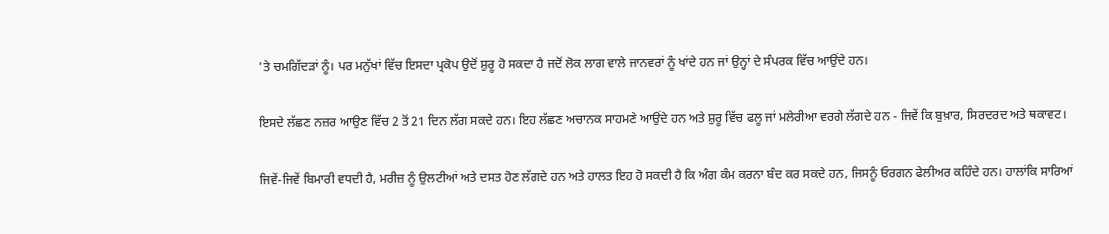'ਤੇ ਚਮਗਿੱਦੜਾਂ ਨੂੰ। ਪਰ ਮਨੁੱਖਾਂ ਵਿੱਚ ਇਸਦਾ ਪ੍ਰਕੋਪ ਉਦੋਂ ਸ਼ੁਰੂ ਹੋ ਸਕਦਾ ਹੈ ਜਦੋਂ ਲੋਕ ਲਾਗ ਵਾਲੇ ਜਾਨਵਰਾਂ ਨੂੰ ਖਾਂਦੇ ਹਨ ਜਾਂ ਉਨ੍ਹਾਂ ਦੇ ਸੰਪਰਕ ਵਿੱਚ ਆਉਂਦੇ ਹਨ।

ਇਸਦੇ ਲੱਛਣ ਨਜ਼ਰ ਆਉਣ ਵਿੱਚ 2 ਤੋਂ 21 ਦਿਨ ਲੱਗ ਸਕਦੇ ਹਨ। ਇਹ ਲੱਛਣ ਅਚਾਨਕ ਸਾਹਮਣੇ ਆਉਂਦੇ ਹਨ ਅਤੇ ਸ਼ੁਰੂ ਵਿੱਚ ਫਲੂ ਜਾਂ ਮਲੇਰੀਆ ਵਰਗੇ ਲੱਗਦੇ ਹਨ - ਜਿਵੇਂ ਕਿ ਬੁਖ਼ਾਰ, ਸਿਰਦਰਦ ਅਤੇ ਥਕਾਵਟ।

ਜਿਵੇਂ-ਜਿਵੇਂ ਬਿਮਾਰੀ ਵਧਦੀ ਹੈ, ਮਰੀਜ਼ ਨੂੰ ਉਲਟੀਆਂ ਅਤੇ ਦਸਤ ਹੋਣ ਲੱਗਦੇ ਹਨ ਅਤੇ ਹਾਲਤ ਇਹ ਹੋ ਸਕਦੀ ਹੈ ਕਿ ਅੰਗ ਕੰਮ ਕਰਨਾ ਬੰਦ ਕਰ ਸਕਦੇ ਹਨ, ਜਿਸਨੂੰ ਓਰਗਨ ਫੇਲੀਅਰ ਕਹਿੰਦੇ ਹਨ। ਹਾਲਾਂਕਿ ਸਾਰਿਆਂ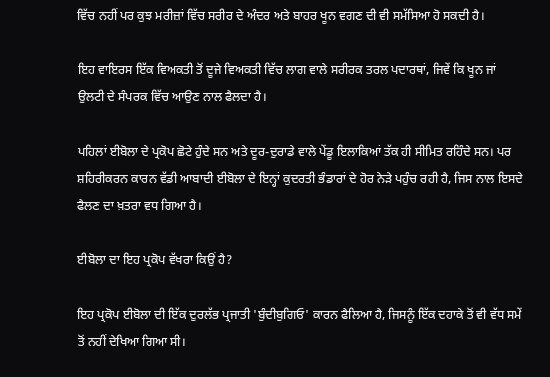ਵਿੱਚ ਨਹੀਂ ਪਰ ਕੁਝ ਮਰੀਜ਼ਾਂ ਵਿੱਚ ਸਰੀਰ ਦੇ ਅੰਦਰ ਅਤੇ ਬਾਹਰ ਖੂਨ ਵਗਣ ਦੀ ਵੀ ਸਮੱਸਿਆ ਹੋ ਸਕਦੀ ਹੈ।

ਇਹ ਵਾਇਰਸ ਇੱਕ ਵਿਅਕਤੀ ਤੋਂ ਦੂਜੇ ਵਿਅਕਤੀ ਵਿੱਚ ਲਾਗ ਵਾਲੇ ਸਰੀਰਕ ਤਰਲ ਪਦਾਰਥਾਂ, ਜਿਵੇਂ ਕਿ ਖੂਨ ਜਾਂ ਉਲਟੀ ਦੇ ਸੰਪਰਕ ਵਿੱਚ ਆਉਣ ਨਾਲ ਫੈਲਦਾ ਹੈ।

ਪਹਿਲਾਂ ਈਬੋਲਾ ਦੇ ਪ੍ਰਕੋਪ ਛੋਟੇ ਹੁੰਦੇ ਸਨ ਅਤੇ ਦੂਰ-ਦੁਰਾਡੇ ਵਾਲੇ ਪੇਂਡੂ ਇਲਾਕਿਆਂ ਤੱਕ ਹੀ ਸੀਮਿਤ ਰਹਿੰਦੇ ਸਨ। ਪਰ ਸ਼ਹਿਰੀਕਰਨ ਕਾਰਨ ਵੱਡੀ ਆਬਾਦੀ ਈਬੋਲਾ ਦੇ ਇਨ੍ਹਾਂ ਕੁਦਰਤੀ ਭੰਡਾਰਾਂ ਦੇ ਹੋਰ ਨੇੜੇ ਪਹੁੰਚ ਰਹੀ ਹੈ, ਜਿਸ ਨਾਲ ਇਸਦੇ ਫੈਲਣ ਦਾ ਖ਼ਤਰਾ ਵਧ ਗਿਆ ਹੈ।

ਈਬੋਲਾ ਦਾ ਇਹ ਪ੍ਰਕੋਪ ਵੱਖਰਾ ਕਿਉਂ ਹੈ?

ਇਹ ਪ੍ਰਕੋਪ ਈਬੋਲਾ ਦੀ ਇੱਕ ਦੁਰਲੱਭ ਪ੍ਰਜਾਤੀ 'ਬੁੰਦੀਬੁਗਿਓ' ਕਾਰਨ ਫੈਲਿਆ ਹੈ, ਜਿਸਨੂੰ ਇੱਕ ਦਹਾਕੇ ਤੋਂ ਵੀ ਵੱਧ ਸਮੇਂ ਤੋਂ ਨਹੀਂ ਦੇਖਿਆ ਗਿਆ ਸੀ।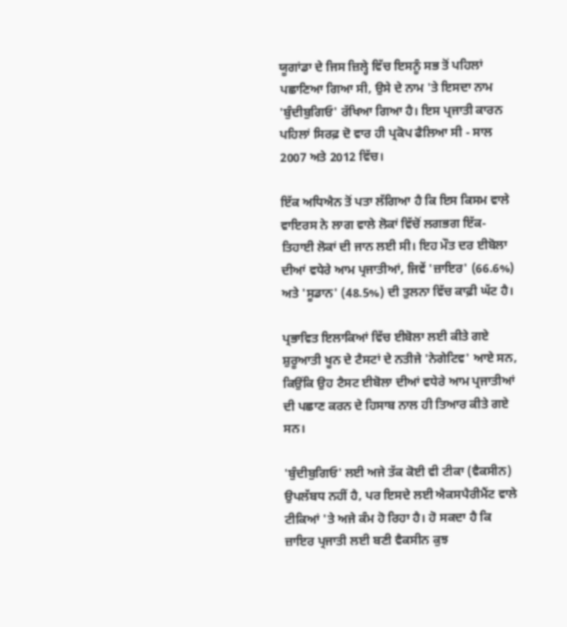ਯੂਗਾਂਡਾ ਦੇ ਜਿਸ ਜ਼ਿਲ੍ਹੇ ਵਿੱਚ ਇਸਨੂੰ ਸਭ ਤੋਂ ਪਹਿਲਾਂ ਪਛਾਣਿਆ ਗਿਆ ਸੀ, ਉਸੇ ਦੇ ਨਾਮ 'ਤੇ ਇਸਦਾ ਨਾਮ 'ਬੁੰਦੀਬੁਗਿਓ' ਰੱਖਿਆ ਗਿਆ ਹੈ। ਇਸ ਪ੍ਰਜਾਤੀ ਕਾਰਨ ਪਹਿਲਾਂ ਸਿਰਫ਼ ਦੋ ਵਾਰ ਹੀ ਪ੍ਰਕੋਪ ਫੈਲਿਆ ਸੀ - ਸਾਲ 2007 ਅਤੇ 2012 ਵਿੱਚ।

ਇੱਕ ਅਧਿਐਨ ਤੋਂ ਪਤਾ ਲੱਗਿਆ ਹੈ ਕਿ ਇਸ ਕਿਸਮ ਵਾਲੇ ਵਾਇਰਸ ਨੇ ਲਾਗ ਵਾਲੇ ਲੋਕਾਂ ਵਿੱਚੋਂ ਲਗਭਗ ਇੱਕ-ਤਿਹਾਈ ਲੋਕਾਂ ਦੀ ਜਾਨ ਲਈ ਸੀ। ਇਹ ਮੌਤ ਦਰ ਈਬੋਲਾ ਦੀਆਂ ਵਧੇਰੇ ਆਮ ਪ੍ਰਜਾਤੀਆਂ, ਜਿਵੇਂ 'ਜ਼ਾਇਰ' (66.6%) ਅਤੇ 'ਸੂਡਾਨ' (48.5%) ਦੀ ਤੁਲਨਾ ਵਿੱਚ ਕਾਫ਼ੀ ਘੱਟ ਹੈ।

ਪ੍ਰਭਾਵਿਤ ਇਲਾਕਿਆਂ ਵਿੱਚ ਈਬੋਲਾ ਲਈ ਕੀਤੇ ਗਏ ਸ਼ੁਰੂਆਤੀ ਖੂਨ ਦੇ ਟੈਸਟਾਂ ਦੇ ਨਤੀਜੇ 'ਨੇਗੇਟਿਵ' ਆਏ ਸਨ, ਕਿਉਂਕਿ ਉਹ ਟੈਸਟ ਈਬੋਲਾ ਦੀਆਂ ਵਧੇਰੇ ਆਮ ਪ੍ਰਜਾਤੀਆਂ ਦੀ ਪਛਾਣ ਕਰਨ ਦੇ ਹਿਸਾਬ ਨਾਲ ਹੀ ਤਿਆਰ ਕੀਤੇ ਗਏ ਸਨ।

'ਬੁੰਦੀਬੁਗਿਓ' ਲਈ ਅਜੇ ਤੱਕ ਕੋਈ ਵੀ ਟੀਕਾ (ਵੈਕਸੀਨ) ਉਪਲੱਬਧ ਨਹੀਂ ਹੈ, ਪਰ ਇਸਦੇ ਲਈ ਐਕਸਪੈਰੀਮੈਂਟ ਵਾਲੇ ਟੀਕਿਆਂ 'ਤੇ ਅਜੇ ਕੰਮ ਹੋ ਰਿਹਾ ਹੈ। ਹੋ ਸਕਦਾ ਹੈ ਕਿ ਜ਼ਾਇਰ ਪ੍ਰਜਾਤੀ ਲਈ ਬਣੀ ਵੈਕਸੀਨ ਕੁਝ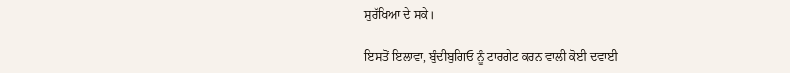ਸੁਰੱਖਿਆ ਦੇ ਸਕੇ।

ਇਸਤੋਂ ਇਲਾਵਾ, ਬੁੰਦੀਬੁਗਿਓ ਨੂੰ ਟਾਰਗੇਟ ਕਰਨ ਵਾਲੀ ਕੋਈ ਦਵਾਈ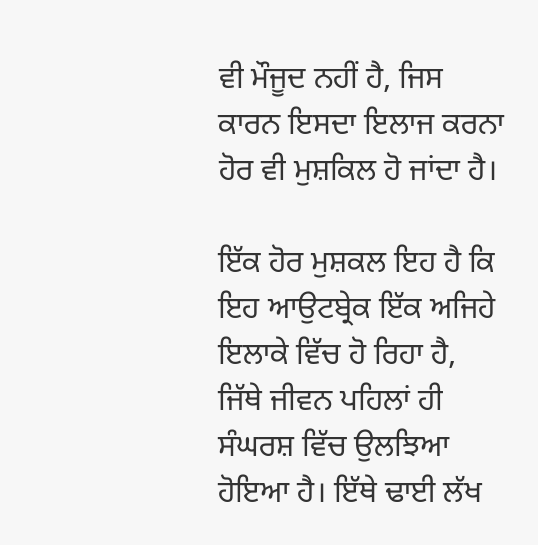ਵੀ ਮੌਜੂਦ ਨਹੀਂ ਹੈ, ਜਿਸ ਕਾਰਨ ਇਸਦਾ ਇਲਾਜ ਕਰਨਾ ਹੋਰ ਵੀ ਮੁਸ਼ਕਿਲ ਹੋ ਜਾਂਦਾ ਹੈ।

ਇੱਕ ਹੋਰ ਮੁਸ਼ਕਲ ਇਹ ਹੈ ਕਿ ਇਹ ਆਉਟਬ੍ਰੇਕ ਇੱਕ ਅਜਿਹੇ ਇਲਾਕੇ ਵਿੱਚ ਹੋ ਰਿਹਾ ਹੈ, ਜਿੱਥੇ ਜੀਵਨ ਪਹਿਲਾਂ ਹੀ ਸੰਘਰਸ਼ ਵਿੱਚ ਉਲਝਿਆ ਹੋਇਆ ਹੈ। ਇੱਥੇ ਢਾਈ ਲੱਖ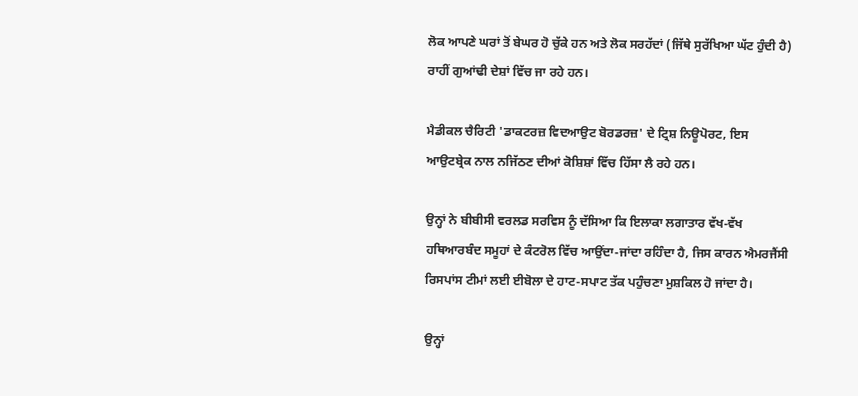ਲੋਕ ਆਪਣੇ ਘਰਾਂ ਤੋਂ ਬੇਘਰ ਹੋ ਚੁੱਕੇ ਹਨ ਅਤੇ ਲੋਕ ਸਰਹੱਦਾਂ (ਜਿੱਥੇ ਸੁਰੱਖਿਆ ਘੱਟ ਹੁੰਦੀ ਹੈ) ਰਾਹੀਂ ਗੁਆਂਢੀ ਦੇਸ਼ਾਂ ਵਿੱਚ ਜਾ ਰਹੇ ਹਨ।

ਮੈਡੀਕਲ ਚੈਰਿਟੀ 'ਡਾਕਟਰਜ਼ ਵਿਦਆਉਟ ਬੋਰਡਰਜ਼' ਦੇ ਟ੍ਰਿਸ਼ ਨਿਊਪੋਰਟ, ਇਸ ਆਉਟਬ੍ਰੇਕ ਨਾਲ ਨਜਿੱਠਣ ਦੀਆਂ ਕੋਸ਼ਿਸ਼ਾਂ ਵਿੱਚ ਹਿੱਸਾ ਲੈ ਰਹੇ ਹਨ।

ਉਨ੍ਹਾਂ ਨੇ ਬੀਬੀਸੀ ਵਰਲਡ ਸਰਵਿਸ ਨੂੰ ਦੱਸਿਆ ਕਿ ਇਲਾਕਾ ਲਗਾਤਾਰ ਵੱਖ-ਵੱਖ ਹਥਿਆਰਬੰਦ ਸਮੂਹਾਂ ਦੇ ਕੰਟਰੋਲ ਵਿੱਚ ਆਉਂਦਾ-ਜਾਂਦਾ ਰਹਿੰਦਾ ਹੈ, ਜਿਸ ਕਾਰਨ ਐਮਰਜੈਂਸੀ ਰਿਸਪਾਂਸ ਟੀਮਾਂ ਲਈ ਈਬੋਲਾ ਦੇ ਹਾਟ-ਸਪਾਟ ਤੱਕ ਪਹੁੰਚਣਾ ਮੁਸ਼ਕਿਲ ਹੋ ਜਾਂਦਾ ਹੈ।

ਉਨ੍ਹਾਂ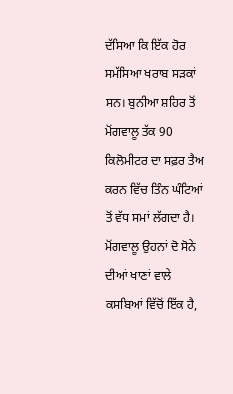ਦੱਸਿਆ ਕਿ ਇੱਕ ਹੋਰ ਸਮੱਸਿਆ ਖਰਾਬ ਸੜਕਾਂ ਸਨ। ਬੁਨੀਆ ਸ਼ਹਿਰ ਤੋਂ ਮੋਂਗਵਾਲੂ ਤੱਕ 90 ਕਿਲੋਮੀਟਰ ਦਾ ਸਫ਼ਰ ਤੈਅ ਕਰਨ ਵਿੱਚ ਤਿੰਨ ਘੰਟਿਆਂ ਤੋਂ ਵੱਧ ਸਮਾਂ ਲੱਗਦਾ ਹੈ। ਮੋਂਗਵਾਲੂ ਉਹਨਾਂ ਦੋ ਸੋਨੇ ਦੀਆਂ ਖਾਣਾਂ ਵਾਲੇ ਕਸਬਿਆਂ ਵਿੱਚੋਂ ਇੱਕ ਹੈ,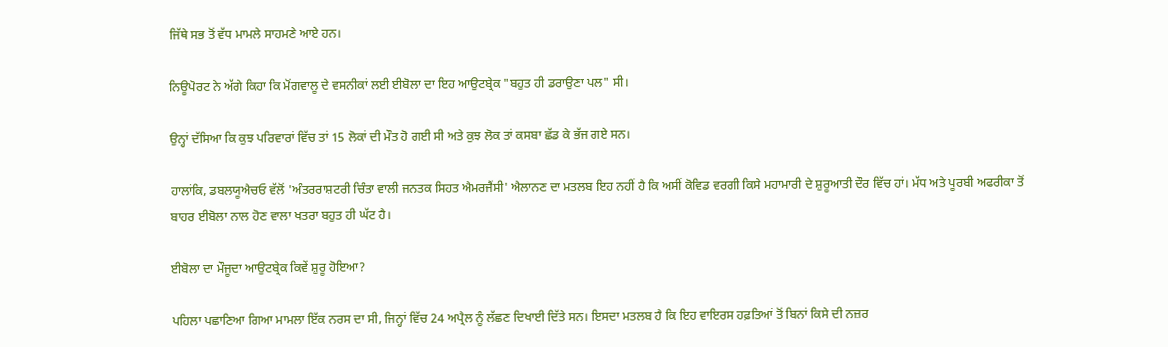ਜਿੱਥੇ ਸਭ ਤੋਂ ਵੱਧ ਮਾਮਲੇ ਸਾਹਮਣੇ ਆਏ ਹਨ।

ਨਿਊਪੋਰਟ ਨੇ ਅੱਗੇ ਕਿਹਾ ਕਿ ਮੋਂਗਵਾਲੂ ਦੇ ਵਸਨੀਕਾਂ ਲਈ ਈਬੋਲਾ ਦਾ ਇਹ ਆਉਟਬ੍ਰੇਕ "ਬਹੁਤ ਹੀ ਡਰਾਉਣਾ ਪਲ" ਸੀ।

ਉਨ੍ਹਾਂ ਦੱਸਿਆ ਕਿ ਕੁਝ ਪਰਿਵਾਰਾਂ ਵਿੱਚ ਤਾਂ 15 ਲੋਕਾਂ ਦੀ ਮੌਤ ਹੋ ਗਈ ਸੀ ਅਤੇ ਕੁਝ ਲੋਕ ਤਾਂ ਕਸਬਾ ਛੱਡ ਕੇ ਭੱਜ ਗਏ ਸਨ।

ਹਾਲਾਂਕਿ, ਡਬਲਯੂਐਚਓ ਵੱਲੋਂ 'ਅੰਤਰਰਾਸ਼ਟਰੀ ਚਿੰਤਾ ਵਾਲੀ ਜਨਤਕ ਸਿਹਤ ਐਮਰਜੈਂਸੀ' ਐਲਾਨਣ ਦਾ ਮਤਲਬ ਇਹ ਨਹੀਂ ਹੈ ਕਿ ਅਸੀਂ ਕੋਵਿਡ ਵਰਗੀ ਕਿਸੇ ਮਹਾਮਾਰੀ ਦੇ ਸ਼ੁਰੂਆਤੀ ਦੌਰ ਵਿੱਚ ਹਾਂ। ਮੱਧ ਅਤੇ ਪੂਰਬੀ ਅਫਰੀਕਾ ਤੋਂ ਬਾਹਰ ਈਬੋਲਾ ਨਾਲ ਹੋਣ ਵਾਲਾ ਖਤਰਾ ਬਹੁਤ ਹੀ ਘੱਟ ਹੈ।

ਈਬੋਲਾ ਦਾ ਮੌਜੂਦਾ ਆਉਟਬ੍ਰੇਕ ਕਿਵੇਂ ਸ਼ੁਰੂ ਹੋਇਆ?

ਪਹਿਲਾ ਪਛਾਣਿਆ ਗਿਆ ਮਾਮਲਾ ਇੱਕ ਨਰਸ ਦਾ ਸੀ, ਜਿਨ੍ਹਾਂ ਵਿੱਚ 24 ਅਪ੍ਰੈਲ ਨੂੰ ਲੱਛਣ ਦਿਖਾਈ ਦਿੱਤੇ ਸਨ। ਇਸਦਾ ਮਤਲਬ ਹੈ ਕਿ ਇਹ ਵਾਇਰਸ ਹਫ਼ਤਿਆਂ ਤੋਂ ਬਿਨਾਂ ਕਿਸੇ ਦੀ ਨਜ਼ਰ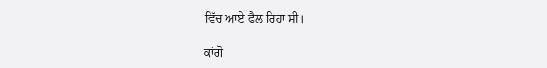ਵਿੱਚ ਆਏ ਫੈਲ ਰਿਹਾ ਸੀ।

ਕਾਂਗੋ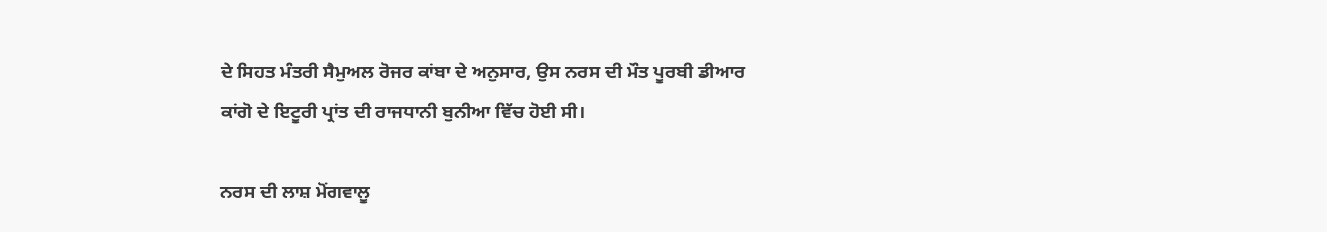ਦੇ ਸਿਹਤ ਮੰਤਰੀ ਸੈਮੁਅਲ ਰੋਜਰ ਕਾਂਬਾ ਦੇ ਅਨੁਸਾਰ, ਉਸ ਨਰਸ ਦੀ ਮੌਤ ਪੂਰਬੀ ਡੀਆਰ ਕਾਂਗੋ ਦੇ ਇਟੂਰੀ ਪ੍ਰਾਂਤ ਦੀ ਰਾਜਧਾਨੀ ਬੁਨੀਆ ਵਿੱਚ ਹੋਈ ਸੀ।

ਨਰਸ ਦੀ ਲਾਸ਼ ਮੋਂਗਵਾਲੂ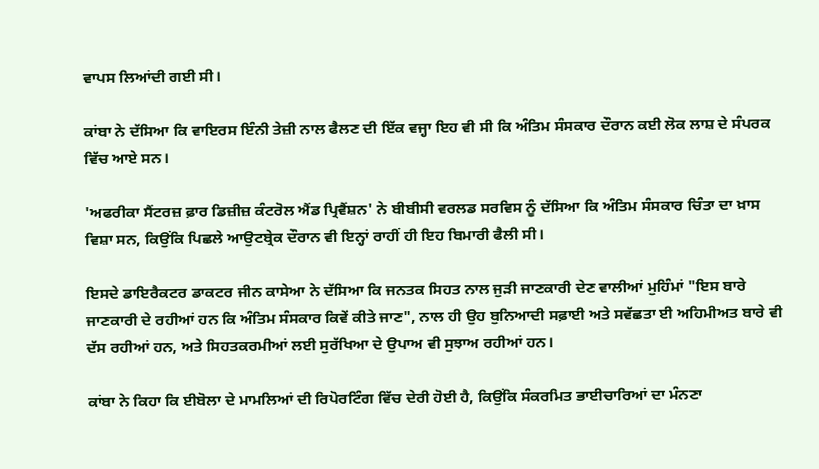ਵਾਪਸ ਲਿਆਂਦੀ ਗਈ ਸੀ।

ਕਾਂਬਾ ਨੇ ਦੱਸਿਆ ਕਿ ਵਾਇਰਸ ਇੰਨੀ ਤੇਜ਼ੀ ਨਾਲ ਫੈਲਣ ਦੀ ਇੱਕ ਵਜ੍ਹਾ ਇਹ ਵੀ ਸੀ ਕਿ ਅੰਤਿਮ ਸੰਸਕਾਰ ਦੌਰਾਨ ਕਈ ਲੋਕ ਲਾਸ਼ ਦੇ ਸੰਪਰਕ ਵਿੱਚ ਆਏ ਸਨ।

'ਅਫਰੀਕਾ ਸੈਂਟਰਜ਼ ਫ਼ਾਰ ਡਿਜ਼ੀਜ਼ ਕੰਟਰੋਲ ਐਂਡ ਪ੍ਰਿਵੈਂਸ਼ਨ' ਨੇ ਬੀਬੀਸੀ ਵਰਲਡ ਸਰਵਿਸ ਨੂੰ ਦੱਸਿਆ ਕਿ ਅੰਤਿਮ ਸੰਸਕਾਰ ਚਿੰਤਾ ਦਾ ਖ਼ਾਸ ਵਿਸ਼ਾ ਸਨ, ਕਿਉਂਕਿ ਪਿਛਲੇ ਆਉਟਬ੍ਰੇਕ ਦੌਰਾਨ ਵੀ ਇਨ੍ਹਾਂ ਰਾਹੀਂ ਹੀ ਇਹ ਬਿਮਾਰੀ ਫੈਲੀ ਸੀ।

ਇਸਦੇ ਡਾਇਰੈਕਟਰ ਡਾਕਟਰ ਜੀਨ ਕਾਸੇਆ ਨੇ ਦੱਸਿਆ ਕਿ ਜਨਤਕ ਸਿਹਤ ਨਾਲ ਜੁੜੀ ਜਾਣਕਾਰੀ ਦੇਣ ਵਾਲੀਆਂ ਮੁਹਿੰਮਾਂ "ਇਸ ਬਾਰੇ ਜਾਣਕਾਰੀ ਦੇ ਰਹੀਆਂ ਹਨ ਕਿ ਅੰਤਿਮ ਸੰਸਕਾਰ ਕਿਵੇਂ ਕੀਤੇ ਜਾਣ", ਨਾਲ ਹੀ ਉਹ ਬੁਨਿਆਦੀ ਸਫ਼ਾਈ ਅਤੇ ਸਵੱਛਤਾ ਈ ਅਹਿਮੀਅਤ ਬਾਰੇ ਵੀ ਦੱਸ ਰਹੀਆਂ ਹਨ, ਅਤੇ ਸਿਹਤਕਰਮੀਆਂ ਲਈ ਸੁਰੱਖਿਆ ਦੇ ਉਪਾਅ ਵੀ ਸੁਝਾਅ ਰਹੀਆਂ ਹਨ।

ਕਾਂਬਾ ਨੇ ਕਿਹਾ ਕਿ ਈਬੋਲਾ ਦੇ ਮਾਮਲਿਆਂ ਦੀ ਰਿਪੋਰਟਿੰਗ ਵਿੱਚ ਦੇਰੀ ਹੋਈ ਹੈ, ਕਿਉਂਕਿ ਸੰਕਰਮਿਤ ਭਾਈਚਾਰਿਆਂ ਦਾ ਮੰਨਣਾ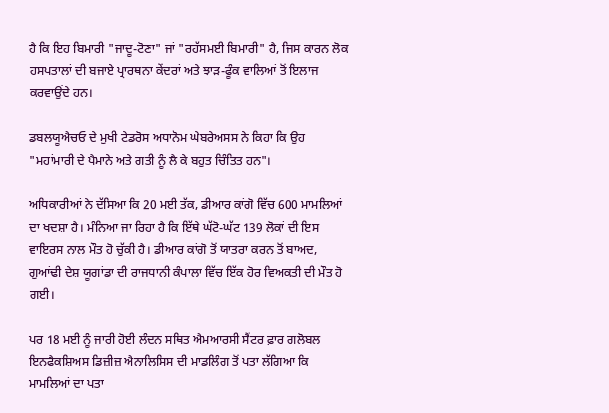ਹੈ ਕਿ ਇਹ ਬਿਮਾਰੀ "ਜਾਦੂ-ਟੋਣਾ" ਜਾਂ "ਰਹੱਸਮਈ ਬਿਮਾਰੀ" ਹੈ, ਜਿਸ ਕਾਰਨ ਲੋਕ ਹਸਪਤਾਲਾਂ ਦੀ ਬਜਾਏ ਪ੍ਰਾਰਥਨਾ ਕੇਂਦਰਾਂ ਅਤੇ ਝਾੜ-ਫੂੰਕ ਵਾਲਿਆਂ ਤੋਂ ਇਲਾਜ ਕਰਵਾਉਂਦੇ ਹਨ।

ਡਬਲਯੂਐਚਓ ਦੇ ਮੁਖੀ ਟੇਡਰੋਸ ਅਧਾਨੋਮ ਘੇਬਰੇਅਸਸ ਨੇ ਕਿਹਾ ਕਿ ਉਹ "ਮਹਾਂਮਾਰੀ ਦੇ ਪੈਮਾਨੇ ਅਤੇ ਗਤੀ ਨੂੰ ਲੈ ਕੇ ਬਹੁਤ ਚਿੰਤਿਤ ਹਨ"।

ਅਧਿਕਾਰੀਆਂ ਨੇ ਦੱਸਿਆ ਕਿ 20 ਮਈ ਤੱਕ, ਡੀਆਰ ਕਾਂਗੋ ਵਿੱਚ 600 ਮਾਮਲਿਆਂ ਦਾ ਖਦਸ਼ਾ ਹੈ। ਮੰਨਿਆ ਜਾ ਰਿਹਾ ਹੈ ਕਿ ਇੱਥੇ ਘੱਟੋ-ਘੱਟ 139 ਲੋਕਾਂ ਦੀ ਇਸ ਵਾਇਰਸ ਨਾਲ ਮੌਤ ਹੋ ਚੁੱਕੀ ਹੈ। ਡੀਆਰ ਕਾਂਗੋ ਤੋਂ ਯਾਤਰਾ ਕਰਨ ਤੋਂ ਬਾਅਦ, ਗੁਆਂਢੀ ਦੇਸ਼ ਯੂਗਾਂਡਾ ਦੀ ਰਾਜਧਾਨੀ ਕੰਪਾਲਾ ਵਿੱਚ ਇੱਕ ਹੋਰ ਵਿਅਕਤੀ ਦੀ ਮੌਤ ਹੋ ਗਈ।

ਪਰ 18 ਮਈ ਨੂੰ ਜਾਰੀ ਹੋਈ ਲੰਦਨ ਸਥਿਤ ਐਮਆਰਸੀ ਸੈਂਟਰ ਫ਼ਾਰ ਗਲੋਬਲ ਇਨਫੈਕਸ਼ਿਅਸ ਡਿਜ਼ੀਜ਼ ਐਨਾਲਿਸਿਸ ਦੀ ਮਾਡਲਿੰਗ ਤੋਂ ਪਤਾ ਲੱਗਿਆ ਕਿ ਮਾਮਲਿਆਂ ਦਾ ਪਤਾ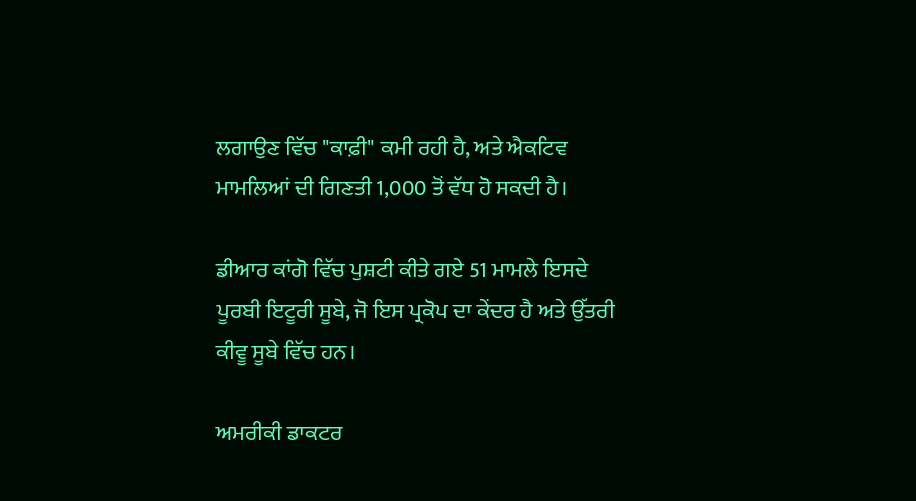ਲਗਾਉਣ ਵਿੱਚ "ਕਾਫ਼ੀ" ਕਮੀ ਰਹੀ ਹੈ, ਅਤੇ ਐਕਟਿਵ ਮਾਮਲਿਆਂ ਦੀ ਗਿਣਤੀ 1,000 ਤੋਂ ਵੱਧ ਹੋ ਸਕਦੀ ਹੈ।

ਡੀਆਰ ਕਾਂਗੋ ਵਿੱਚ ਪੁਸ਼ਟੀ ਕੀਤੇ ਗਏ 51 ਮਾਮਲੇ ਇਸਦੇ ਪੂਰਬੀ ਇਟੂਰੀ ਸੂਬੇ, ਜੋ ਇਸ ਪ੍ਰਕੋਪ ਦਾ ਕੇਂਦਰ ਹੈ ਅਤੇ ਉੱਤਰੀ ਕੀਵੂ ਸੂਬੇ ਵਿੱਚ ਹਨ।

ਅਮਰੀਕੀ ਡਾਕਟਰ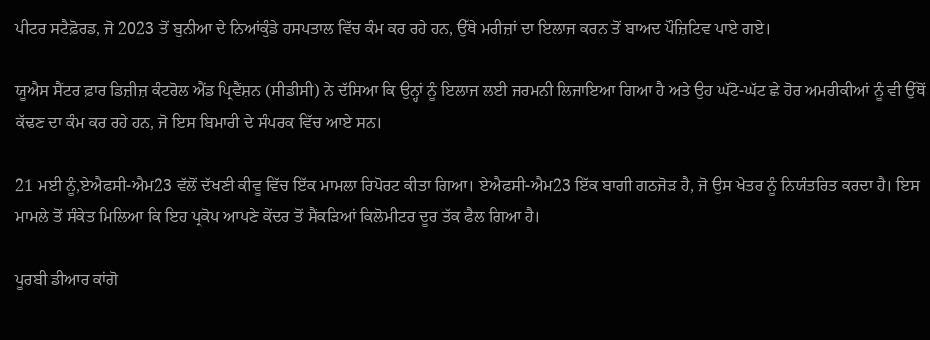ਪੀਟਰ ਸਟੈਫ਼ੋਰਡ, ਜੋ 2023 ਤੋਂ ਬੁਨੀਆ ਦੇ ਨਿਆਂਕੁੰਡੇ ਹਸਪਤਾਲ ਵਿੱਚ ਕੰਮ ਕਰ ਰਹੇ ਹਨ, ਉੱਥੇ ਮਰੀਜ਼ਾਂ ਦਾ ਇਲਾਜ ਕਰਨ ਤੋਂ ਬਾਅਦ ਪੌਜ਼ਿਟਿਵ ਪਾਏ ਗਏ।

ਯੂਐਸ ਸੈਂਟਰ ਫ਼ਾਰ ਡਿਜ਼ੀਜ਼ ਕੰਟਰੋਲ ਐਂਡ ਪ੍ਰਿਵੈਂਸ਼ਨ (ਸੀਡੀਸੀ) ਨੇ ਦੱਸਿਆ ਕਿ ਉਨ੍ਹਾਂ ਨੂੰ ਇਲਾਜ ਲਈ ਜਰਮਨੀ ਲਿਜਾਇਆ ਗਿਆ ਹੈ ਅਤੇ ਉਹ ਘੱਟੋ-ਘੱਟ ਛੇ ਹੋਰ ਅਮਰੀਕੀਆਂ ਨੂੰ ਵੀ ਉੱਥੋਂ ਕੱਢਣ ਦਾ ਕੰਮ ਕਰ ਰਹੇ ਹਨ, ਜੋ ਇਸ ਬਿਮਾਰੀ ਦੇ ਸੰਪਰਕ ਵਿੱਚ ਆਏ ਸਨ।

21 ਮਈ ਨੂੰ,ਏਐਫਸੀ-ਐਮ23 ਵੱਲੋਂ ਦੱਖਣੀ ਕੀਵੂ ਵਿੱਚ ਇੱਕ ਮਾਮਲਾ ਰਿਪੋਰਟ ਕੀਤਾ ਗਿਆ। ਏਐਫਸੀ-ਐਮ23 ਇੱਕ ਬਾਗੀ ਗਠਜੋੜ ਹੈ, ਜੋ ਉਸ ਖੇਤਰ ਨੂੰ ਨਿਯੰਤਰਿਤ ਕਰਦਾ ਹੈ। ਇਸ ਮਾਮਲੇ ਤੋਂ ਸੰਕੇਤ ਮਿਲਿਆ ਕਿ ਇਹ ਪ੍ਰਕੋਪ ਆਪਣੇ ਕੇਂਦਰ ਤੋਂ ਸੈਂਕੜਿਆਂ ਕਿਲੋਮੀਟਰ ਦੂਰ ਤੱਕ ਫੈਲ ਗਿਆ ਹੈ।

ਪੂਰਬੀ ਡੀਆਰ ਕਾਂਗੋ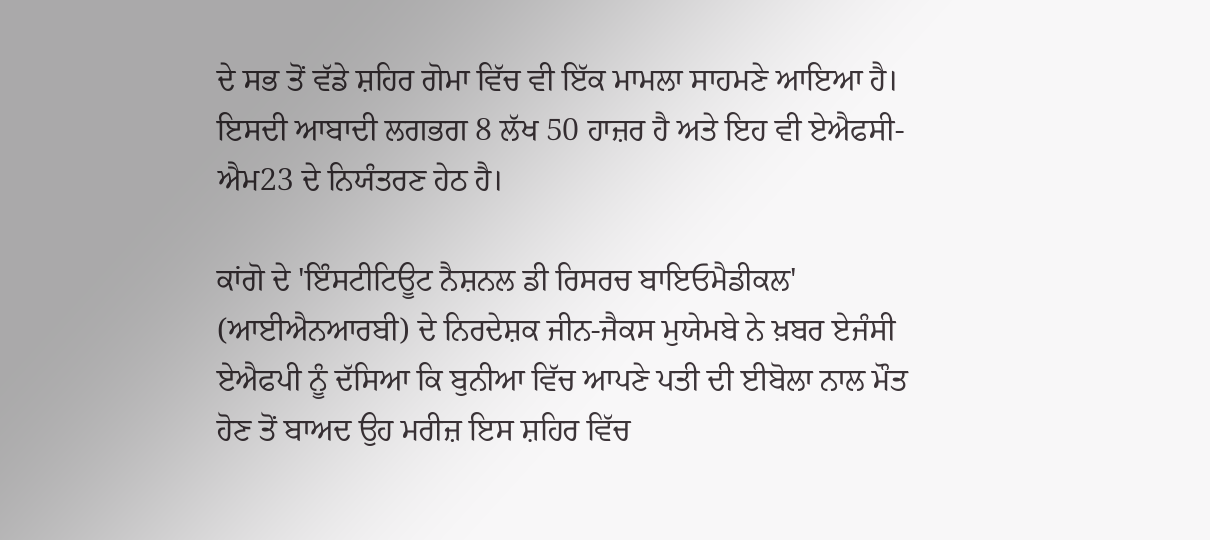ਦੇ ਸਭ ਤੋਂ ਵੱਡੇ ਸ਼ਹਿਰ ਗੋਮਾ ਵਿੱਚ ਵੀ ਇੱਕ ਮਾਮਲਾ ਸਾਹਮਣੇ ਆਇਆ ਹੈ। ਇਸਦੀ ਆਬਾਦੀ ਲਗਭਗ 8 ਲੱਖ 50 ਹਾਜ਼ਰ ਹੈ ਅਤੇ ਇਹ ਵੀ ਏਐਫਸੀ-ਐਮ23 ਦੇ ਨਿਯੰਤਰਣ ਹੇਠ ਹੈ।

ਕਾਂਗੋ ਦੇ 'ਇੰਸਟੀਟਿਊਟ ਨੈਸ਼ਨਲ ਡੀ ਰਿਸਰਚ ਬਾਇਓਮੈਡੀਕਲ' (ਆਈਐਨਆਰਬੀ) ਦੇ ਨਿਰਦੇਸ਼ਕ ਜੀਨ-ਜੈਕਸ ਮੁਯੇਮਬੇ ਨੇ ਖ਼ਬਰ ਏਜੰਸੀ ਏਐਫਪੀ ਨੂੰ ਦੱਸਿਆ ਕਿ ਬੁਨੀਆ ਵਿੱਚ ਆਪਣੇ ਪਤੀ ਦੀ ਈਬੋਲਾ ਨਾਲ ਮੌਤ ਹੋਣ ਤੋਂ ਬਾਅਦ ਉਹ ਮਰੀਜ਼ ਇਸ ਸ਼ਹਿਰ ਵਿੱਚ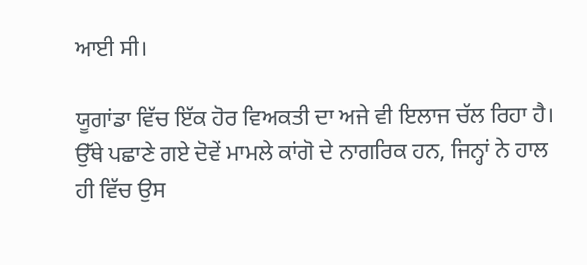ਆਈ ਸੀ।

ਯੂਗਾਂਡਾ ਵਿੱਚ ਇੱਕ ਹੋਰ ਵਿਅਕਤੀ ਦਾ ਅਜੇ ਵੀ ਇਲਾਜ ਚੱਲ ਰਿਹਾ ਹੈ। ਉੱਥੇ ਪਛਾਣੇ ਗਏ ਦੋਵੇਂ ਮਾਮਲੇ ਕਾਂਗੋ ਦੇ ਨਾਗਰਿਕ ਹਨ, ਜਿਨ੍ਹਾਂ ਨੇ ਹਾਲ ਹੀ ਵਿੱਚ ਉਸ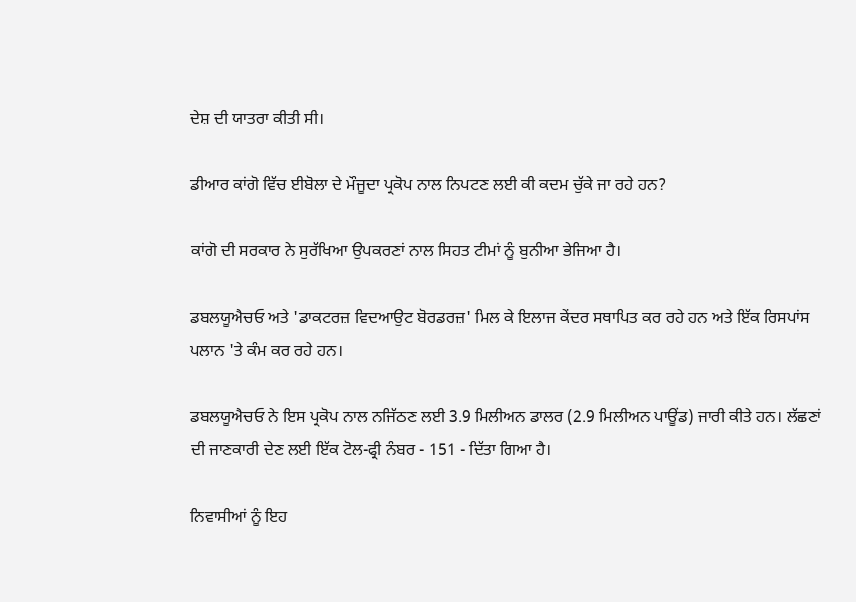ਦੇਸ਼ ਦੀ ਯਾਤਰਾ ਕੀਤੀ ਸੀ।

ਡੀਆਰ ਕਾਂਗੋ ਵਿੱਚ ਈਬੋਲਾ ਦੇ ਮੌਜੂਦਾ ਪ੍ਰਕੋਪ ਨਾਲ ਨਿਪਟਣ ਲਈ ਕੀ ਕਦਮ ਚੁੱਕੇ ਜਾ ਰਹੇ ਹਨ?

ਕਾਂਗੋ ਦੀ ਸਰਕਾਰ ਨੇ ਸੁਰੱਖਿਆ ਉਪਕਰਣਾਂ ਨਾਲ ਸਿਹਤ ਟੀਮਾਂ ਨੂੰ ਬੁਨੀਆ ਭੇਜਿਆ ਹੈ।

ਡਬਲਯੂਐਚਓ ਅਤੇ 'ਡਾਕਟਰਜ਼ ਵਿਦਆਉਟ ਬੋਰਡਰਜ਼' ਮਿਲ ਕੇ ਇਲਾਜ ਕੇਂਦਰ ਸਥਾਪਿਤ ਕਰ ਰਹੇ ਹਨ ਅਤੇ ਇੱਕ ਰਿਸਪਾਂਸ ਪਲਾਨ 'ਤੇ ਕੰਮ ਕਰ ਰਹੇ ਹਨ।

ਡਬਲਯੂਐਚਓ ਨੇ ਇਸ ਪ੍ਰਕੋਪ ਨਾਲ ਨਜਿੱਠਣ ਲਈ 3.9 ਮਿਲੀਅਨ ਡਾਲਰ (2.9 ਮਿਲੀਅਨ ਪਾਊਂਡ) ਜਾਰੀ ਕੀਤੇ ਹਨ। ਲੱਛਣਾਂ ਦੀ ਜਾਣਕਾਰੀ ਦੇਣ ਲਈ ਇੱਕ ਟੋਲ-ਫ੍ਰੀ ਨੰਬਰ - 151 - ਦਿੱਤਾ ਗਿਆ ਹੈ।

ਨਿਵਾਸੀਆਂ ਨੂੰ ਇਹ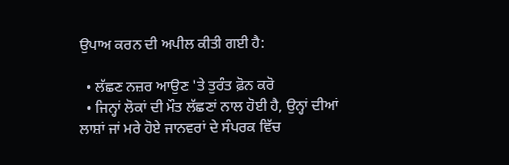ਉਪਾਅ ਕਰਨ ਦੀ ਅਪੀਲ ਕੀਤੀ ਗਈ ਹੈ:

  • ਲੱਛਣ ਨਜ਼ਰ ਆਉਣ 'ਤੇ ਤੁਰੰਤ ਫ਼ੋਨ ਕਰੋ
  • ਜਿਨ੍ਹਾਂ ਲੋਕਾਂ ਦੀ ਮੌਤ ਲੱਛਣਾਂ ਨਾਲ ਹੋਈ ਹੈ, ਉਨ੍ਹਾਂ ਦੀਆਂ ਲਾਸ਼ਾਂ ਜਾਂ ਮਰੇ ਹੋਏ ਜਾਨਵਰਾਂ ਦੇ ਸੰਪਰਕ ਵਿੱਚ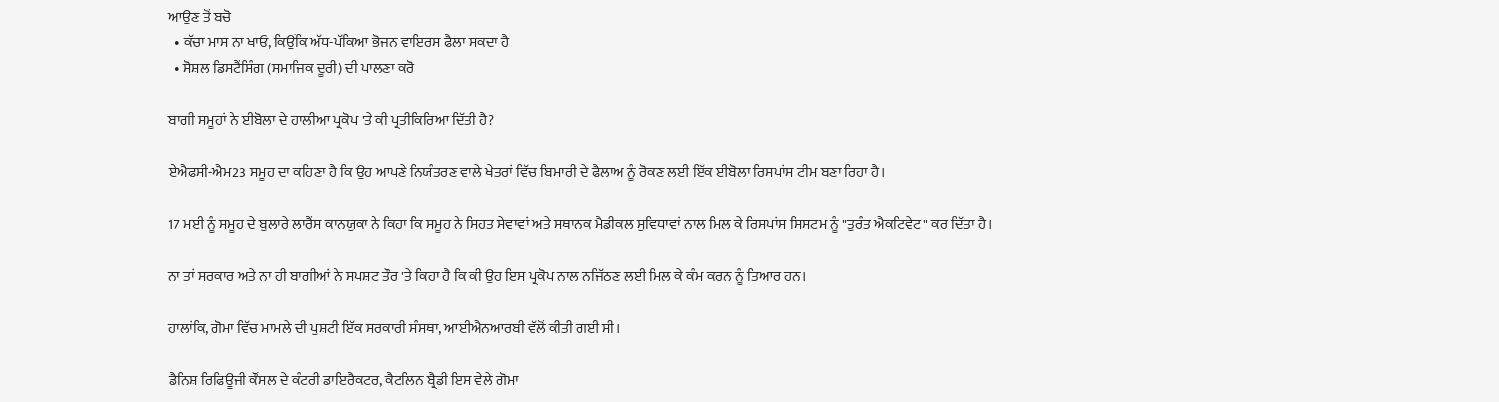ਆਉਣ ਤੋਂ ਬਚੋ
  • ਕੱਚਾ ਮਾਸ ਨਾ ਖਾਓ, ਕਿਉਂਕਿ ਅੱਧ-ਪੱਕਿਆ ਭੋਜਨ ਵਾਇਰਸ ਫੈਲਾ ਸਕਦਾ ਹੈ
  • ਸੋਸ਼ਲ ਡਿਸਟੈਂਸਿੰਗ (ਸਮਾਜਿਕ ਦੂਰੀ) ਦੀ ਪਾਲਣਾ ਕਰੋ

ਬਾਗੀ ਸਮੂਹਾਂ ਨੇ ਈਬੋਲਾ ਦੇ ਹਾਲੀਆ ਪ੍ਰਕੋਪ 'ਤੇ ਕੀ ਪ੍ਰਤੀਕਿਰਿਆ ਦਿੱਤੀ ਹੈ?

ਏਐਫਸੀ-ਐਮ23 ਸਮੂਹ ਦਾ ਕਹਿਣਾ ਹੈ ਕਿ ਉਹ ਆਪਣੇ ਨਿਯੰਤਰਣ ਵਾਲੇ ਖੇਤਰਾਂ ਵਿੱਚ ਬਿਮਾਰੀ ਦੇ ਫੈਲਾਅ ਨੂੰ ਰੋਕਣ ਲਈ ਇੱਕ ਈਬੋਲਾ ਰਿਸਪਾਂਸ ਟੀਮ ਬਣਾ ਰਿਹਾ ਹੈ।

17 ਮਈ ਨੂੰ ਸਮੂਹ ਦੇ ਬੁਲਾਰੇ ਲਾਰੈਂਸ ਕਾਨਯੁਕਾ ਨੇ ਕਿਹਾ ਕਿ ਸਮੂਹ ਨੇ ਸਿਹਤ ਸੇਵਾਵਾਂ ਅਤੇ ਸਥਾਨਕ ਮੈਡੀਕਲ ਸੁਵਿਧਾਵਾਂ ਨਾਲ ਮਿਲ ਕੇ ਰਿਸਪਾਂਸ ਸਿਸਟਮ ਨੂੰ "ਤੁਰੰਤ ਐਕਟਿਵੇਟ" ਕਰ ਦਿੱਤਾ ਹੈ।

ਨਾ ਤਾਂ ਸਰਕਾਰ ਅਤੇ ਨਾ ਹੀ ਬਾਗੀਆਂ ਨੇ ਸਪਸ਼ਟ ਤੌਰ 'ਤੇ ਕਿਹਾ ਹੈ ਕਿ ਕੀ ਉਹ ਇਸ ਪ੍ਰਕੋਪ ਨਾਲ ਨਜਿੱਠਣ ਲਈ ਮਿਲ ਕੇ ਕੰਮ ਕਰਨ ਨੂੰ ਤਿਆਰ ਹਨ।

ਹਾਲਾਂਕਿ, ਗੋਮਾ ਵਿੱਚ ਮਾਮਲੇ ਦੀ ਪੁਸ਼ਟੀ ਇੱਕ ਸਰਕਾਰੀ ਸੰਸਥਾ, ਆਈਐਨਆਰਬੀ ਵੱਲੋਂ ਕੀਤੀ ਗਈ ਸੀ।

ਡੈਨਿਸ਼ ਰਿਫਿਊਜੀ ਕੌਂਸਲ ਦੇ ਕੰਟਰੀ ਡਾਇਰੈਕਟਰ, ਕੈਟਲਿਨ ਬ੍ਰੈਡੀ ਇਸ ਵੇਲੇ ਗੋਮਾ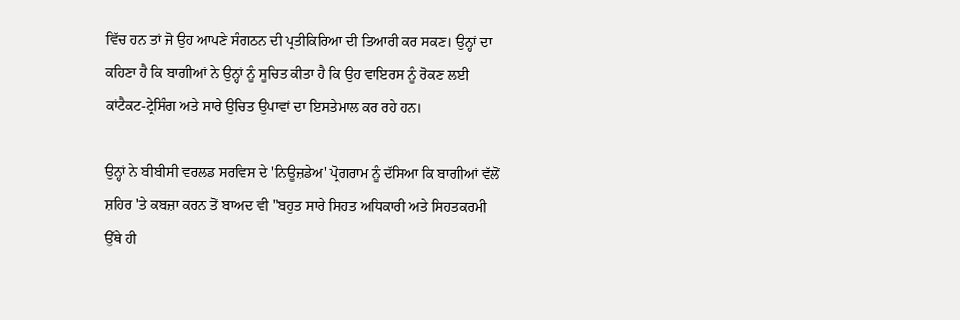ਵਿੱਚ ਹਨ ਤਾਂ ਜੋ ਉਹ ਆਪਣੇ ਸੰਗਠਨ ਦੀ ਪ੍ਰਤੀਕਿਰਿਆ ਦੀ ਤਿਆਰੀ ਕਰ ਸਕਣ। ਉਨ੍ਹਾਂ ਦਾ ਕਹਿਣਾ ਹੈ ਕਿ ਬਾਗੀਆਂ ਨੇ ਉਨ੍ਹਾਂ ਨੂੰ ਸੂਚਿਤ ਕੀਤਾ ਹੈ ਕਿ ਉਹ ਵਾਇਰਸ ਨੂੰ ਰੋਕਣ ਲਈ ਕਾਂਟੈਕਟ-ਟ੍ਰੇਸਿੰਗ ਅਤੇ ਸਾਰੇ ਉਚਿਤ ਉਪਾਵਾਂ ਦਾ ਇਸਤੇਮਾਲ ਕਰ ਰਹੇ ਹਨ।

ਉਨ੍ਹਾਂ ਨੇ ਬੀਬੀਸੀ ਵਰਲਡ ਸਰਵਿਸ ਦੇ 'ਨਿਊਜ਼ਡੇਅ' ਪ੍ਰੋਗਰਾਮ ਨੂੰ ਦੱਸਿਆ ਕਿ ਬਾਗੀਆਂ ਵੱਲੋਂ ਸ਼ਹਿਰ 'ਤੇ ਕਬਜ਼ਾ ਕਰਨ ਤੋਂ ਬਾਅਦ ਵੀ "ਬਹੁਤ ਸਾਰੇ ਸਿਹਤ ਅਧਿਕਾਰੀ ਅਤੇ ਸਿਹਤਕਰਮੀ ਉੱਥੇ ਹੀ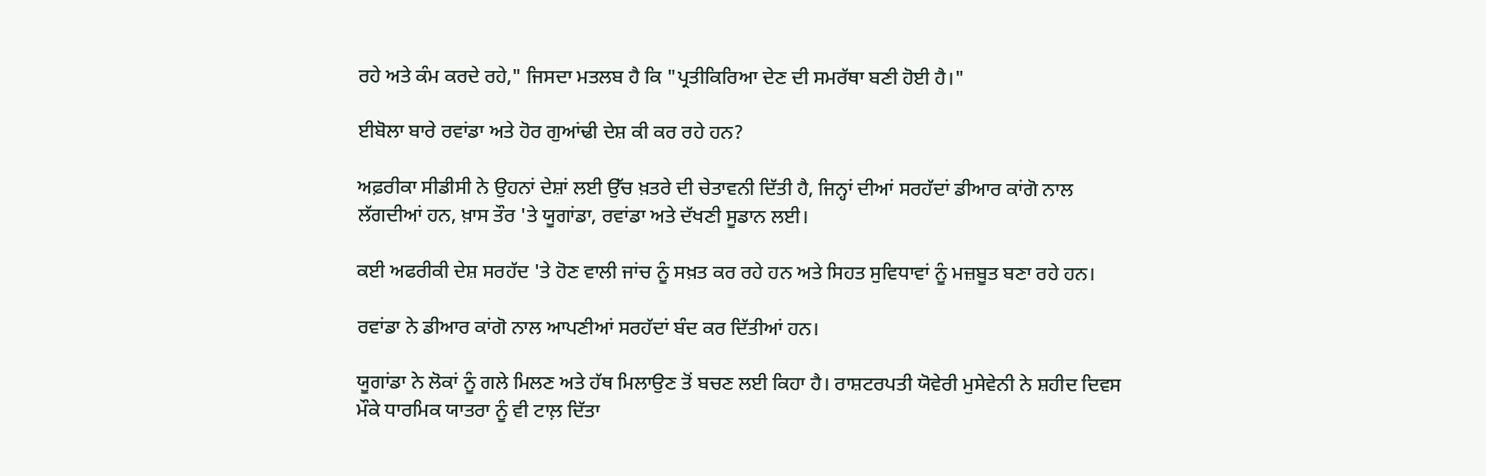ਰਹੇ ਅਤੇ ਕੰਮ ਕਰਦੇ ਰਹੇ," ਜਿਸਦਾ ਮਤਲਬ ਹੈ ਕਿ "ਪ੍ਰਤੀਕਿਰਿਆ ਦੇਣ ਦੀ ਸਮਰੱਥਾ ਬਣੀ ਹੋਈ ਹੈ।"

ਈਬੋਲਾ ਬਾਰੇ ਰਵਾਂਡਾ ਅਤੇ ਹੋਰ ਗੁਆਂਢੀ ਦੇਸ਼ ਕੀ ਕਰ ਰਹੇ ਹਨ?

ਅਫ਼ਰੀਕਾ ਸੀਡੀਸੀ ਨੇ ਉਹਨਾਂ ਦੇਸ਼ਾਂ ਲਈ ਉੱਚ ਖ਼ਤਰੇ ਦੀ ਚੇਤਾਵਨੀ ਦਿੱਤੀ ਹੈ, ਜਿਨ੍ਹਾਂ ਦੀਆਂ ਸਰਹੱਦਾਂ ਡੀਆਰ ਕਾਂਗੋ ਨਾਲ ਲੱਗਦੀਆਂ ਹਨ, ਖ਼ਾਸ ਤੌਰ 'ਤੇ ਯੂਗਾਂਡਾ, ਰਵਾਂਡਾ ਅਤੇ ਦੱਖਣੀ ਸੂਡਾਨ ਲਈ।

ਕਈ ਅਫਰੀਕੀ ਦੇਸ਼ ਸਰਹੱਦ 'ਤੇ ਹੋਣ ਵਾਲੀ ਜਾਂਚ ਨੂੰ ਸਖ਼ਤ ਕਰ ਰਹੇ ਹਨ ਅਤੇ ਸਿਹਤ ਸੁਵਿਧਾਵਾਂ ਨੂੰ ਮਜ਼ਬੂਤ ਬਣਾ ਰਹੇ ਹਨ।

ਰਵਾਂਡਾ ਨੇ ਡੀਆਰ ਕਾਂਗੋ ਨਾਲ ਆਪਣੀਆਂ ਸਰਹੱਦਾਂ ਬੰਦ ਕਰ ਦਿੱਤੀਆਂ ਹਨ।

ਯੂਗਾਂਡਾ ਨੇ ਲੋਕਾਂ ਨੂੰ ਗਲੇ ਮਿਲਣ ਅਤੇ ਹੱਥ ਮਿਲਾਉਣ ਤੋਂ ਬਚਣ ਲਈ ਕਿਹਾ ਹੈ। ਰਾਸ਼ਟਰਪਤੀ ਯੋਵੇਰੀ ਮੁਸੇਵੇਨੀ ਨੇ ਸ਼ਹੀਦ ਦਿਵਸ ਮੌਕੇ ਧਾਰਮਿਕ ਯਾਤਰਾ ਨੂੰ ਵੀ ਟਾਲ਼ ਦਿੱਤਾ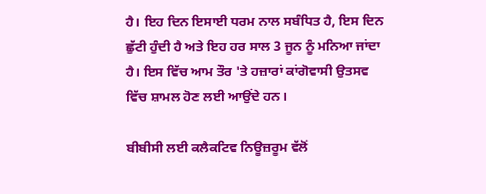ਹੈ। ਇਹ ਦਿਨ ਇਸਾਈ ਧਰਮ ਨਾਲ ਸਬੰਧਿਤ ਹੈ, ਇਸ ਦਿਨ ਛੁੱਟੀ ਹੁੰਦੀ ਹੈ ਅਤੇ ਇਹ ਹਰ ਸਾਲ 3 ਜੂਨ ਨੂੰ ਮਨਿਆ ਜਾਂਦਾ ਹੈ। ਇਸ ਵਿੱਚ ਆਮ ਤੌਰ 'ਤੇ ਹਜ਼ਾਰਾਂ ਕਾਂਗੋਵਾਸੀ ਉਤਸਵ ਵਿੱਚ ਸ਼ਾਮਲ ਹੋਣ ਲਈ ਆਉਂਦੇ ਹਨ।

ਬੀਬੀਸੀ ਲਈ ਕਲੈਕਟਿਵ ਨਿਊਜ਼ਰੂਮ ਵੱਲੋਂ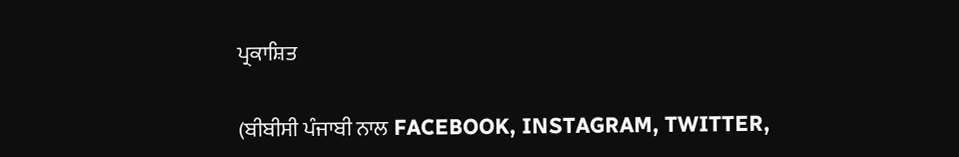ਪ੍ਰਕਾਸ਼ਿਤ

(ਬੀਬੀਸੀ ਪੰਜਾਬੀ ਨਾਲ FACEBOOK, INSTAGRAM, TWITTER,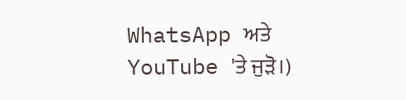WhatsApp ਅਤੇ YouTube 'ਤੇ ਜੁੜੋ।)